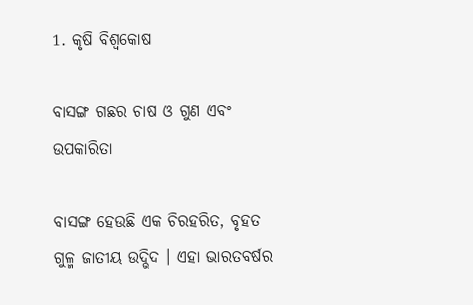1. କୃଷି ବିଶ୍ବକୋଷ

ବାସଙ୍ଗ ଗଛର ଚାଷ ଓ ଗୁଣ ଏବଂ ଉପକାରିତା

ବାସଙ୍ଗ ହେଉଛି ଏକ ଚିରହରିତ, ବୃହତ ଗୁଳ୍ମ ଜାତୀୟ ଉଦ୍ଭିଦ । ଏହା ଭାରତବର୍ଷର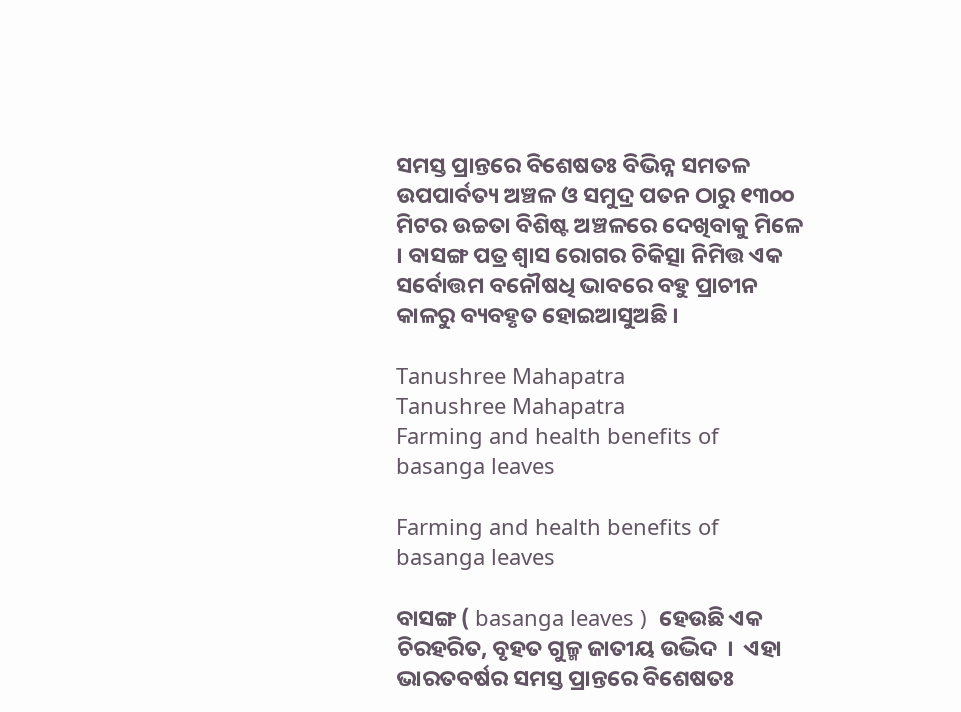ସମସ୍ତ ପ୍ରାନ୍ତରେ ବିଶେଷତଃ ବିଭିନ୍ନ ସମତଳ ଉପପାର୍ବତ୍ୟ ଅଞ୍ଚଳ ଓ ସମୁଦ୍ର ପତନ ଠାରୁ ୧୩୦୦ ମିଟର ଉଚ୍ଚତା ବିଶିଷ୍ଟ ଅଞ୍ଚଳରେ ଦେଖିବାକୁ ମିଳେ । ବାସଙ୍ଗ ପତ୍ର ଶ୍ଵାସ ରୋଗର ଚିକିତ୍ସା ନିମିତ୍ତ ଏକ ସର୍ବୋତ୍ତମ ବନୌଷଧି ଭାବରେ ବହୁ ପ୍ରାଚୀନ କାଳରୁ ବ୍ୟବହୃତ ହୋଇଆସୁଅଛି ।

Tanushree Mahapatra
Tanushree Mahapatra
Farming and health benefits of basanga leaves

Farming and health benefits of basanga leaves

ବାସଙ୍ଗ ( basanga leaves )  ହେଉଛି ଏକ ଚିରହରିତ, ବୃହତ ଗୁଳ୍ମ ଜାତୀୟ ଉଦ୍ଭିଦ  ।  ଏହା ଭାରତବର୍ଷର ସମସ୍ତ ପ୍ରାନ୍ତରେ ବିଶେଷତଃ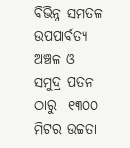ବିଭିନ୍ନ ସମତଳ ଉପପାର୍ବତ୍ୟ ଅଞ୍ଚଳ ଓ ସମୁଦ୍ର ପତନ ଠାରୁ  ୧୩୦୦ ମିଟର ଉଚ୍ଚତା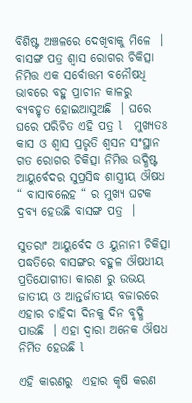ବିଶିଷ୍ଟ ଅଞ୍ଚଳରେ ଦେଖିବାକୁ ମିଳେ  ।  ବାସଙ୍ଗ ପତ୍ର ଶ୍ଵାସ ରୋଗର ଚିକିତ୍ସା ନିମିତ୍ତ ଏକ ସର୍ବୋତ୍ତମ ବନୌଷଧି ଭାବରେ ବହୁ ପ୍ରାଚୀନ କାଳରୁ ବ୍ୟବହୃତ ହୋଇଆସୁଅଛି  । ଘରେ ଘରେ ପରିଚିତ ଏହି ପତ୍ର l   ମୁଖ୍ୟତଃ କାସ ଓ ଶ୍ଵାସ ପ୍ରଭୃତି ଶ୍ଵସନ ସଂସ୍ଥାନ ଗତ ରୋଗର ଚିକିତ୍ସା ନିମିତ୍ତ ଉଦ୍ଧିଷ୍ଟ ଆୟୁର୍ବେଦର ସୁପ୍ରସିଦ୍ଧ ଶାସ୍ତ୍ରୀୟ ଔଷଧ “ ବାସାବଲେହ “ ର ମୁଖ୍ୟ ଘଟକ ଦ୍ରବ୍ୟ ହେଉଛି ବାସଙ୍ଗ ପତ୍ର  ।

ସୁତରାଂ ଆୟୁର୍ବେଦ ଓ ୟୁନାନୀ ଚିକିତ୍ସା ପଦ୍ଧତିରେ ବାସଙ୍ଗର ବହୁଳ ଔଷଧୀୟ ପ୍ରତିଯୋଗୀତା କାରଣ ରୁ ଉଭୟ ଜାତୀୟ ଓ ଆନ୍ତର୍ଜାତୀୟ ବଜାରରେ ଏହାର ଚାହିଦା ଦିନକୁ ଦିନ ବୃଦ୍ଧି ପାଉଛି  । ଏହା ଦ୍ୱାରା ଅନେକ ଔଷଧ ନିର୍ମିତ ହେଉଛି l

ଏହି କାରଣରୁ  ଏହାର କୃଷି କରଣ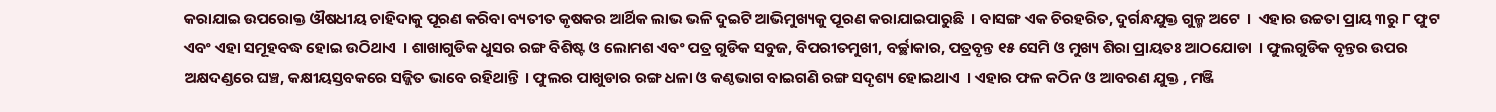କରାଯାଇ ଉପରୋକ୍ତ ଔଷଧୀୟ ଚାହିଦାକୁ ପୂରଣ କରିବା ବ୍ୟତୀତ କୃଷକର ଆର୍ଥିକ ଲାଭ ଭଳି ଦୁଇଟି ଆଭିମୁଖ୍ୟକୁ ପୂରଣ କରାଯାଇପାରୁଛି  । ବାସଙ୍ଗ ଏକ ଚିରହରିତ, ଦୁର୍ଗନ୍ଧଯୁକ୍ତ ଗୁଳ୍ମ ଅଟେ  ।  ଏହାର ଉଚ୍ଚତା ପ୍ରାୟ ୩ରୁ ୮ ଫୁଟ  ଏବଂ ଏହା ସମୂହବଦ୍ଧ ହୋଇ ଉଠିଥାଏ  । ଶାଖାଗୁଡିକ ଧୁସର ରଙ୍ଗ ବିଶିଷ୍ଟ ଓ ଲୋମଶ ଏବଂ ପତ୍ର ଗୁଡିକ ସବୁଜ, ବିପରୀତମୁଖୀ, ବର୍ଚ୍ଛାକାର, ପତ୍ରବୃନ୍ତ ୧୫ ସେମି ଓ ମୁଖ୍ୟ ଶିରା ପ୍ରାୟତଃ ଆଠଯୋଡା  । ଫୁଲଗୁଡିକ ବୃନ୍ତର ଉପର ଅକ୍ଷଦଣ୍ଡରେ ଘଞ୍ଚ, କକ୍ଷୀୟସ୍ତବକରେ ସଜ୍ଜିତ ଭାବେ ରହିଥାନ୍ତି  । ଫୁଲର ପାଖୁଡାର ରଙ୍ଗ ଧଳା ଓ କଣ୍ଠଭାଗ ବାଇଗଣି ରଙ୍ଗ ସଦୃଶ୍ୟ ହୋଇଥାଏ  । ଏହାର ଫଳ କଠିନ ଓ ଆବରଣ ଯୁକ୍ତ , ମଞ୍ଜି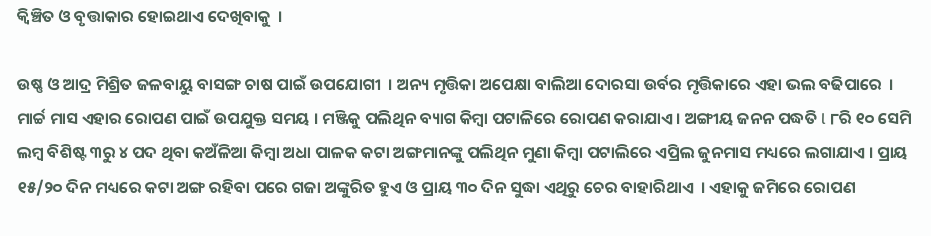କ୍ଵିଞ୍ଚିତ ଓ ବୃତ୍ତାକାର ହୋଇଥାଏ ଦେଖିବାକୁ  ।

ଉଷ୍ଣ ଓ ଆଦ୍ର ମିଶ୍ରିତ ଜଳବାୟୁ ବାସଙ୍ଗ ଚାଷ ପାଇଁ ଉପଯୋଗୀ  । ଅନ୍ୟ ମୃତ୍ତିକା ଅପେକ୍ଷା ବାଲିଆ ଦୋରସା ଉର୍ବର ମୃତ୍ତିକାରେ ଏହା ଭଲ ବଢିପାରେ  । ମାର୍ଚ୍ଚ ମାସ ଏହାର ରୋପଣ ପାଇଁ ଉପଯୁକ୍ତ ସମୟ । ମଞ୍ଜିକୁ ପଲିଥିନ ବ୍ୟାଗ କିମ୍ବା ପଟାଳିରେ ରୋପଣ କରାଯାଏ । ଅଙ୍ଗୀୟ ଜନନ ପଦ୍ଧତି l ୮ରି ୧୦ ସେମି ଲମ୍ବ ବିଶିଷ୍ଟ ୩ରୁ ୪ ପଦ ଥିବା କଅଁଳିଆ କିମ୍ବା ଅଧା ପାଳକ କଟା ଅଙ୍ଗମାନଙ୍କୁ ପଲିଥିନ ମୁଣା କିମ୍ବା ପଟାଲିରେ ଏପ୍ରିଲ ଜୁନମାସ ମଧ୍ୟରେ ଲଗାଯାଏ । ପ୍ରାୟ ୧୫/୨୦ ଦିନ ମଧ୍ୟରେ କଟା ଅଙ୍ଗ ରହିବା ପରେ ଗଜା ଅଙ୍କୁରିତ ହୁଏ ଓ ପ୍ରାୟ ୩୦ ଦିନ ସୁଦ୍ଧା ଏଥିରୁ ଚେର ବାହାରିଥାଏ  । ଏହାକୁ ଜମିରେ ରୋପଣ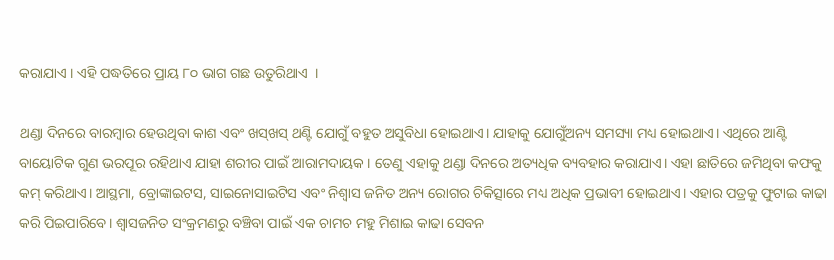କରାଯାଏ । ଏହି ପଦ୍ଧତିରେ ପ୍ରାୟ ୮୦ ଭାଗ ଗଛ ଉତୁରିଥାଏ  ।

ଥଣ୍ଡା ଦିନରେ ବାରମ୍ବାର ହେଉଥିବା କାଶ ଏବଂ ଖସ୍‌ଖସ୍‌ ଥଣ୍ଟି ଯୋଗୁଁ ବହୁତ ଅସୁବିଧା ହୋଇଥାଏ। ଯାହାକୁ ଯୋଗୁଁଅନ୍ୟ ସମସ୍ୟା ମଧ୍ୟ ହୋଇଥାଏ। ଏଥିରେ ଆଣ୍ଟି ବାୟୋଟିକ ଗୁଣ ଭରପୂର ରହିଥାଏ ଯାହା ଶରୀର ପାଇଁ ଆରାମଦାୟକ । ତେଣୁ ଏହାକୁ ଥଣ୍ଡା ଦିନରେ ଅତ୍ୟଧିକ ବ୍ୟବହାର କରାଯାଏ। ଏହା ଛାତିରେ ଜମିଥିବା କଫକୁ କମ୍‌ କରିଥାଏ। ଆସ୍ଥମା, ବ୍ରୋଙ୍କାଇଟସ, ସାଇନୋସାଇଟିସ ଏବଂ ନିଶ୍ୱାସ ଜନିତ ଅନ୍ୟ ରୋଗର ଚିକିତ୍ସାରେ ମଧ୍ୟ ଅଧିକ ପ୍ରଭାବୀ ହୋଇଥାଏ। ଏହାର ପତ୍ରକୁ ଫୁଟାଇ କାଢା କରି ପିଇପାରିବେ। ଶ୍ୱାସଜନିତ ସଂକ୍ରମଣରୁ ବଞ୍ଚିବା ପାଇଁ ଏକ ଚାମଚ ମହୁ ମିଶାଇ କାଢା ସେବନ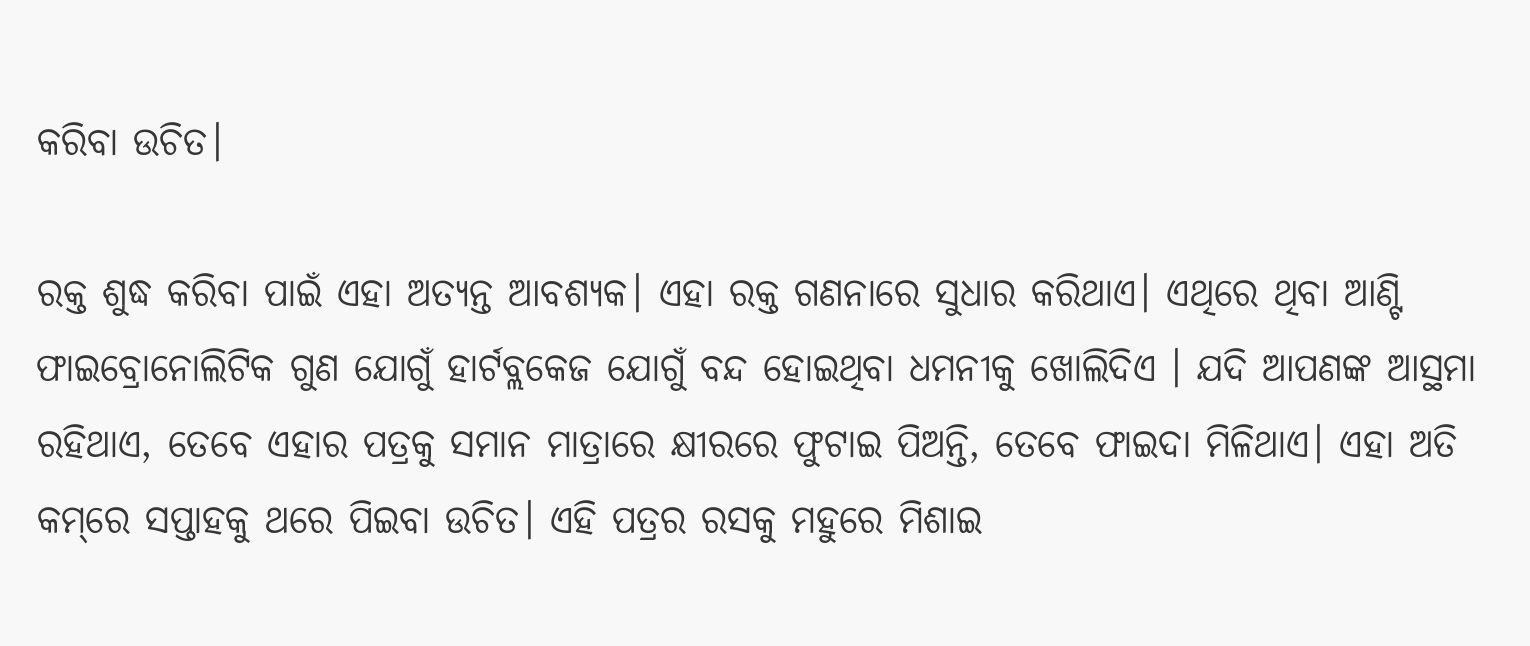କରିବା ଉଚିତ।

ରକ୍ତ ଶୁଦ୍ଧ କରିବା ପାଇଁ ଏହା ଅତ୍ୟନ୍ତ ଆବଶ୍ୟକ। ଏହା ରକ୍ତ ଗଣନାରେ ସୁଧାର କରିଥାଏ। ଏଥିରେ ଥିବା ଆଣ୍ଟି ଫାଇବ୍ରୋନୋଲିଟିକ ଗୁଣ ଯୋଗୁଁ ହାର୍ଟବ୍ଲକେଜ ଯୋଗୁଁ ବନ୍ଦ ହୋଇଥିବା ଧମନୀକୁ ଖୋଲିଦିଏ । ଯଦି ଆପଣଙ୍କ ଆସ୍ଥମା ରହିଥାଏ, ତେବେ ଏହାର ପତ୍ରକୁ ସମାନ ମାତ୍ରାରେ କ୍ଷୀରରେ ଫୁଟାଇ ପିଅନ୍ତି, ତେବେ ଫାଇଦା ମିଳିଥାଏ। ଏହା ଅତି କମ୍‌ରେ ସପ୍ତାହକୁ ଥରେ ପିଇବା ଉଚିତ। ଏହି ପତ୍ରର ରସକୁ ମହୁରେ ମିଶାଇ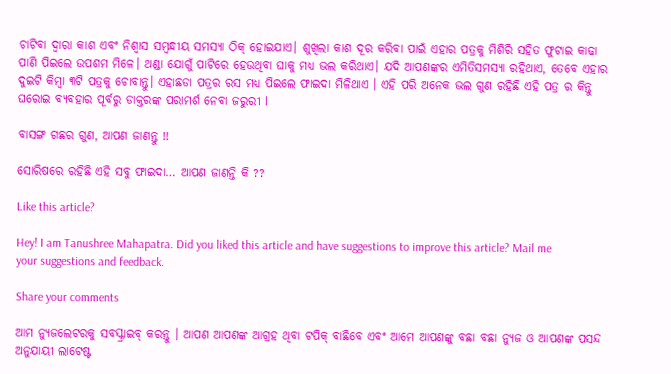ଚାଟିବା ଦ୍ୱାରା କାଶ ଏବଂ ନିଶ୍ୱାସ ସମ୍ବନ୍ଧୀୟ ସମସ୍ୟା ଠିକ୍‌ ହୋଇଯାଏ। ଶୁଖିଲା କାଶ ଦୂର କରିବା ପାଇଁ ଏହାର ପତ୍ରକୁ ମିଶିରି ସହିତ ଫୁଟାଇ କାଢା ପାଣି ପିଇଲେ ଉପଶମ ମିଳେ। ଥଣ୍ଡା ଯୋଗୁଁ ପାଟିରେ ହେଉଥିବା ଘାକୁ ମଧ୍ୟ ଭଲ କରିଥାଏ। ଯଦି ଆପଣଙ୍କର ଏମିତିସମସ୍ୟା ରହିଥାଏ, ତେବେ ଏହାର ଦୁଇଟି କିମ୍ବା ୩ଟି ପତ୍ରକୁ ଚୋବାନ୍ତୁ। ଏହାଛଡା ପତ୍ରର ରସ ମଧ୍ୟ ପିଇଲେ ଫାଇଦା ମିଳିଥାଏ । ଏହି ପରି ଅନେକ ଭଲ ଗୁଣ ରହିଛି ଏହି ପତ୍ର ର କିନ୍ତୁ ଘରୋଇ ବ୍ୟବହାର ପୂର୍ବରୁ ଡାକ୍ତରଙ୍କ ପରାମର୍ଶ ନେବା ଜରୁରୀ l

ବାସଙ୍ଗ ଗଛର ଗୁଣ, ଆପଣ ଜାଣନ୍ତୁ !!

ସୋରିଷରେ ରହିଛି ଏହି ସବୁ ଫାଇଦା… ଆପଣ ଜାଣନ୍ତି କି ??

Like this article?

Hey! I am Tanushree Mahapatra. Did you liked this article and have suggestions to improve this article? Mail me your suggestions and feedback.

Share your comments

ଆମ ନ୍ୟୁଜଲେଟରକୁ ସବସ୍କ୍ରାଇବ୍ କରନ୍ତୁ । ଆପଣ ଆପଣଙ୍କ ଆଗ୍ରହ ଥିବା ଟପିକ୍‌ ବାଛିବେ ଏବଂ ଆମେ ଆପଣଙ୍କୁ ବଛା ବଛା ନ୍ୟୁଜ ଓ ଆପଣଙ୍କ ପସନ୍ଦ ଅନୁଯାୟୀ ଲାଟେଷ୍ଟ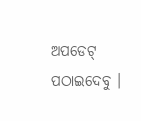ଅପଡେଟ୍‌ ପଠାଇଦେବୁ ।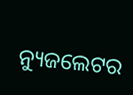ନ୍ୟୁଜଲେଟର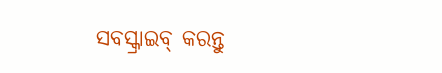ସବସ୍କ୍ରାଇବ୍‌ କରନ୍ତୁ